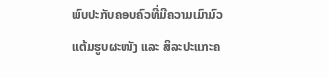ພົບປະກັບຄອບຄົວທີ່ມີຄວາມເມົາມົວແຕ້ມຮູບຜະໜັງ ແລະ ສິລະປະແກະຄ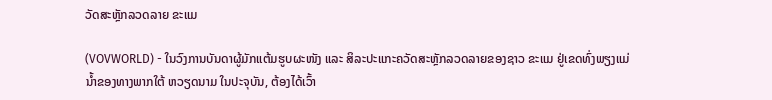ວັດສະຫຼັກລວດລາຍ ຂະແມ

(VOVWORLD) - ໃນວົງການບັນດາຜູ້ມັກແຕ້ມຮູບຜະໜັງ ແລະ ສິລະປະແກະຄວັດສະຫຼັກລວດລາຍຂອງຊາວ ຂະແມ ຢູ່ເຂດທົ່ງພຽງແມ່ນ້ຳຂອງທາງພາກໃຕ້ ຫວຽດນາມ ໃນປະຈຸບັນ, ຕ້ອງໄດ້ເວົ້າ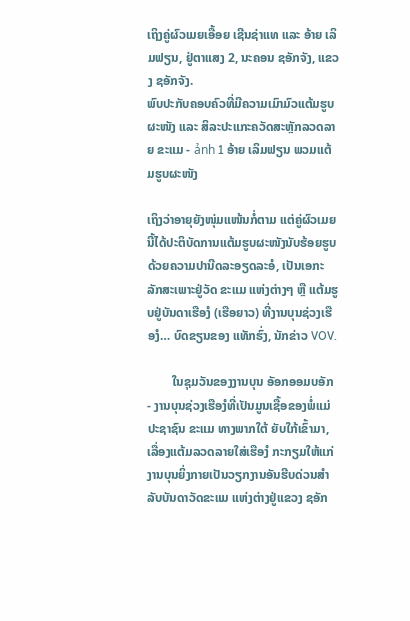ເຖິງຄູ່ຜົວເມຍເອື້ອຍ ເຊີນຊ່າແທ ແລະ ອ້າຍ ເລິມຟຽນ, ຢູ່ຕາແສງ 2, ນະຄອນ ຊອັກຈັງ, ແຂວງ ຊອັກຈັງ.
ພົບປະກັບຄອບຄົວທີ່ມີຄວາມເມົາມົວແຕ້ມຮູບຜະໜັງ ແລະ ສິລະປະແກະຄວັດສະຫຼັກລວດລາຍ ຂະແມ - ảnh 1 ອ້າຍ ເລິມຟຽນ ພວມແຕ້ມຮູບຜະໜັງ

ເຖິງວ່າອາຍຸຍັງໜຸ່ມແໜ້ນກໍ່ຕາມ ແຕ່ຄູ່ຜົວເມຍນີ້ໄດ້ປະຕິບັດການແຕ້ມຮູບຜະໜັງນັບຮ້ອຍຮູບດ້ວຍຄວາມປານີດລະອຽດລະອໍ, ເປັນເອກະລັກສະເພາະຢູ່ວັດ ຂະແມ ແຫ່ງຕ່າງໆ ຫຼື ແຕ້ມຮູບຢູ່ບັນດາເຮືອງໍ (ເຮືອຍາວ) ທີ່ງານບຸນຊ່ວງເຮືອງໍ… ບົດຂຽນຂອງ ແທັກຮົ່ງ, ນັກຂ່າວ VOV.

        ໃນຊຸມວັນຂອງງານບຸນ ອັອກອອມບອັກ - ງານບຸນຊ່ວງເຮືອງໍທີ່ເປັນມູນເຊື້ອຂອງພໍ່ແມ່ປະຊາຊົນ ຂະແມ ທາງພາກໃຕ້ ຍັບໃກ້ເຂົ້າມາ, ເລື່ອງແຕ້ມລວດລາຍໃສ່ເຮືອງໍ ກະກຽມໃຫ້ແກ່ງານບຸນຍິ່ງກາຍເປັນວຽກງານອັນຮີບດ່ວນສຳລັບບັນດາວັດຂະແມ ແຫ່ງຕ່າງຢູ່ແຂວງ ຊອັກ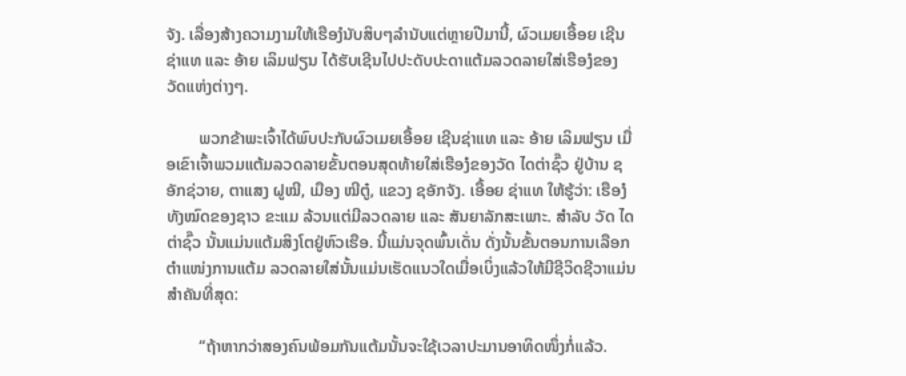ຈັງ. ເລື່ອງສ້າງຄວາມງາມໃຫ້ເຮືອງໍນັບສິບໆລຳນັບແຕ່ຫຼາຍປີມານີ້, ຜົວເມຍເອື້ອຍ ເຊີນຊ່າແທ ແລະ ອ້າຍ ເລິມຟຽນ ໄດ້ຮັບເຊີນໄປປະດັບປະດາແຕ້ມລວດລາຍໃສ່ເຮືອງໍຂອງວັດແຫ່ງຕ່າງໆ.

        ພວກຂ້າພະເຈົ້າໄດ້ພົບປະກັບຜົວເມຍເອື້ອຍ ເຊີນຊ່າແທ ແລະ ອ້າຍ ເລິມຟຽນ ເມື່ອເຂົາເຈົ້າພວມແຕ້ມລວດລາຍຂັ້ນຕອນສຸດທ້າຍໃສ່ເຮືອງໍຂອງວັດ ໄດຕ່າຊົ໊ວ ຢູ່ບ້ານ ຊອັກຊ່ວາຍ, ຕາແສງ ຝູໝີ, ເມືອງ ໝີຕູ໋, ແຂວງ ຊອັກຈັງ. ເອື້ອຍ ຊ່າແທ ໃຫ້ຮູ້ວ່າ: ເຮືອງໍທັງໝົດຂອງຊາວ ຂະແມ ລ້ວນແຕ່ມີລວດລາຍ ແລະ ສັນຍາລັກສະເພາະ. ສຳລັບ ວັດ ໄດຕ່າຊົ໊ວ ນັ້ນແມ່ນແຕ້ມສິງໂຕຢູ່ຫົວເຮືອ. ນີ້ແມ່ນຈຸດພົ້ນເດັ່ນ ດັ່ງນັ້ນຂັ້ນຕອນການເລືອກຕຳແໜ່ງການແຕ້ມ ລວດລາຍໃສ່ນັ້ນແມ່ນເຮັດແນວໃດເມື່ອເບິ່ງແລ້ວໃຫ້ມີຊີວິດຊີວາແມ່ນສຳຄັນທີ່ສຸດ:

        “ຖ້າຫາກວ່າສອງຄົນພ້ອມກັນແຕ້ມນັ້ນຈະໃຊ້ເວລາປະມານອາທິດໜຶ່ງກໍ່ແລ້ວ.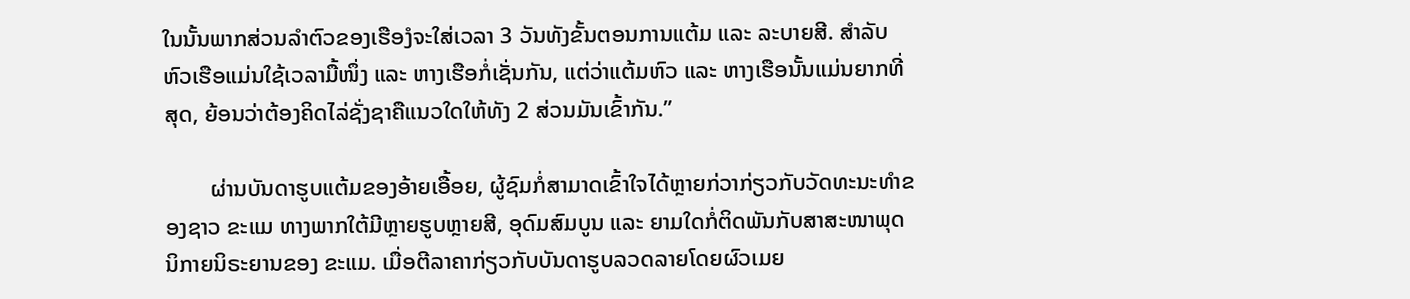ໃນນັ້ນພາກສ່ວນລຳຕົວຂອງເຮືອງໍຈະໃສ່ເວລາ 3 ວັນທັງຂັ້ນຕອນການແຕ້ມ ແລະ ລະບາຍສີ. ສຳລັບຫົວເຮືອແມ່ນໃຊ້ເວລາມື້ໜຶ່ງ ແລະ ຫາງເຮືອກໍ່ເຊັ່ນກັນ, ແຕ່ວ່າແຕ້ມຫົວ ແລະ ຫາງເຮືອນັ້ນແມ່ນຍາກທີ່ສຸດ, ຍ້ອນວ່າຕ້ອງຄິດໄລ່ຊັ່ງຊາຄືແນວໃດໃຫ້ທັງ 2 ສ່ວນມັນເຂົ້າກັນ.”

        ຜ່ານບັນດາຮູບແຕ້ມຂອງອ້າຍເອື້ອຍ, ຜູ້ຊົມກໍ່ສາມາດເຂົ້າໃຈໄດ້ຫຼາຍກ່ວາກ່ຽວກັບວັດທະນະທຳຂອງຊາວ ຂະແມ ທາງພາກໃຕ້ມີຫຼາຍຮູບຫຼາຍສີ, ອຸດົມສົມບູນ ແລະ ຍາມໃດກໍ່ຕິດພັນກັບສາສະໜາພຸດນິກາຍນິຣະຍານຂອງ ຂະແມ. ເມື່ອຕີລາຄາກ່ຽວກັບບັນດາຮູບລວດລາຍໂດຍຜົວເມຍ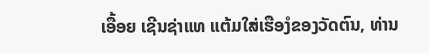ເອື້ອຍ ເຊີນຊ່າແທ ແຕ້ມໃສ່ເຮືອງໍຂອງວັດຕົນ, ທ່ານ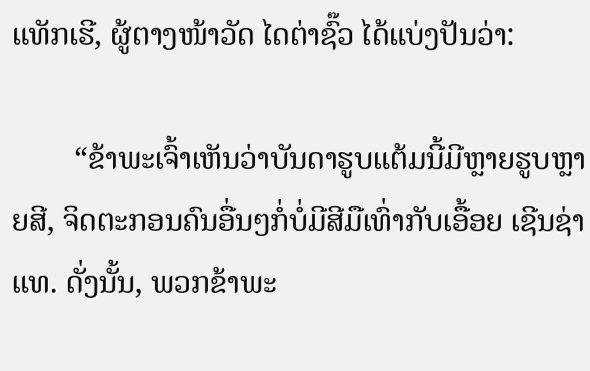ແທັກເຮີ, ຜູ້ຕາງໜ້າວັດ ໄດຕ່າຊົ໊ວ ໄດ້ແບ່ງປັນວ່າ:

        “ຂ້າພະເຈົ້າເຫັນວ່າບັນດາຮູບແຕ້ມນີ້ມີຫຼາຍຮູບຫຼາຍສີ, ຈິດຕະກອນຄົນອື່ນໆກໍ່ບໍ່ມີສີມືເທົ່າກັບເອື້ອຍ ເຊີນຊ່າແທ. ດັ່ງນັ້ນ, ພວກຂ້າພະ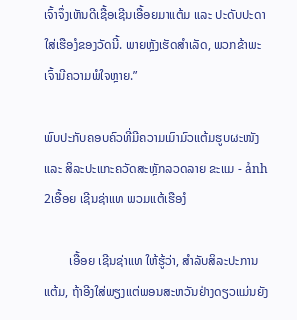ເຈົ້າຈຶ່ງເຫັນດີເຊື້ອເຊີນເອື້ອຍມາແຕ້ມ ແລະ ປະດັບປະດາໃສ່ເຮືອງໍຂອງວັດນີ້. ພາຍຫຼັງເຮັດສຳເລັດ, ພວກຂ້າພະເຈົ້າມີຄວາມພໍໃຈຫຼາຍ.”

ພົບປະກັບຄອບຄົວທີ່ມີຄວາມເມົາມົວແຕ້ມຮູບຜະໜັງ ແລະ ສິລະປະແກະຄວັດສະຫຼັກລວດລາຍ ຂະແມ - ảnh 2ເອື້ອຍ ເຊີນຊ່າແທ ພວມແຕ້ເຮືອງໍ

        ເອື້ອຍ ເຊີນຊ່າແທ ໃຫ້ຮູ້ວ່າ, ສຳລັບສິລະປະການແຕ້ມ, ຖ້າອີງໃສ່ພຽງແຕ່ພອນສະຫວັນຢ່າງດຽວແມ່ນຍັງ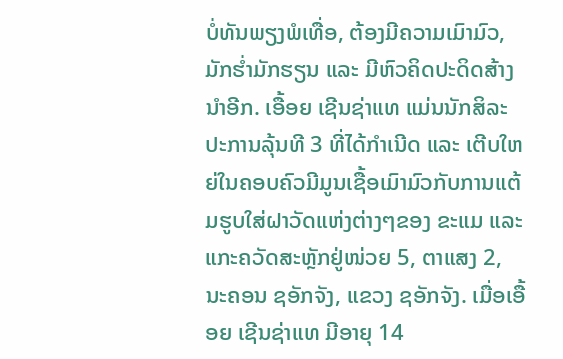ບໍ່ທັນພຽງພໍເທື່ອ, ຕ້ອງມີຄວາມເມົາມົວ, ມັກຮ່ຳມັກຮຽນ ແລະ ມີຫົວຄິດປະດິດສ້າງນຳອີກ. ເອື້ອຍ ເຊີນຊ່າແທ ແມ່ນນັກສິລະປະການລຸ້ນທີ 3 ທີ່ໄດ້ກຳເນີດ ແລະ ເຕີບໃຫຍ່ໃນຄອບຄົວມີມູນເຊື້ອເມົາມົວກັບການແຕ້ມຮູບໃສ່ຝາວັດແຫ່ງຕ່າງໆຂອງ ຂະແມ ແລະ ແກະຄວັດສະຫຼັກຢູ່ໜ່ວຍ 5, ຕາແສງ 2, ນະຄອນ ຊອັກຈັງ, ແຂວງ ຊອັກຈັງ. ເມື່ອເອື້ອຍ ເຊີນຊ່າແທ ມີອາຍຸ 14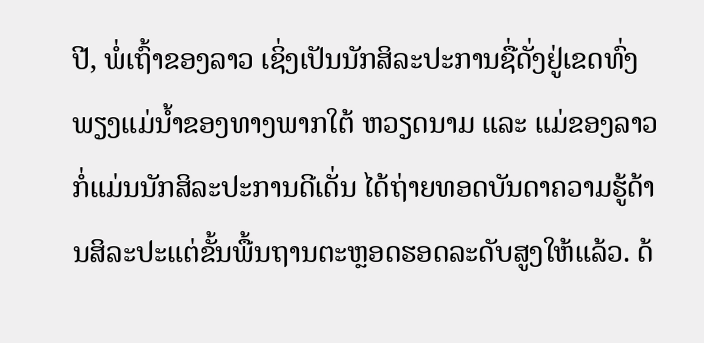ປີ, ພໍ່ເຖົ້າຂອງລາວ ເຊິ່ງເປັນນັກສິລະປະການຊື່ດັ່ງຢູ່ເຂດທົ່ງພຽງແມ່ນ້ຳຂອງທາງພາກໃຕ້ ຫວຽດນາມ ແລະ ແມ່ຂອງລາວກໍ່ແມ່ນນັກສິລະປະການດີເດັ່ນ ໄດ້ຖ່າຍທອດບັນດາຄວາມຮູ້ດ້ານສິລະປະແຕ່ຂັ້ນພື້ນຖານຕະຫຼອດຮອດລະດັບສູງໃຫ້ແລ້ວ. ດ້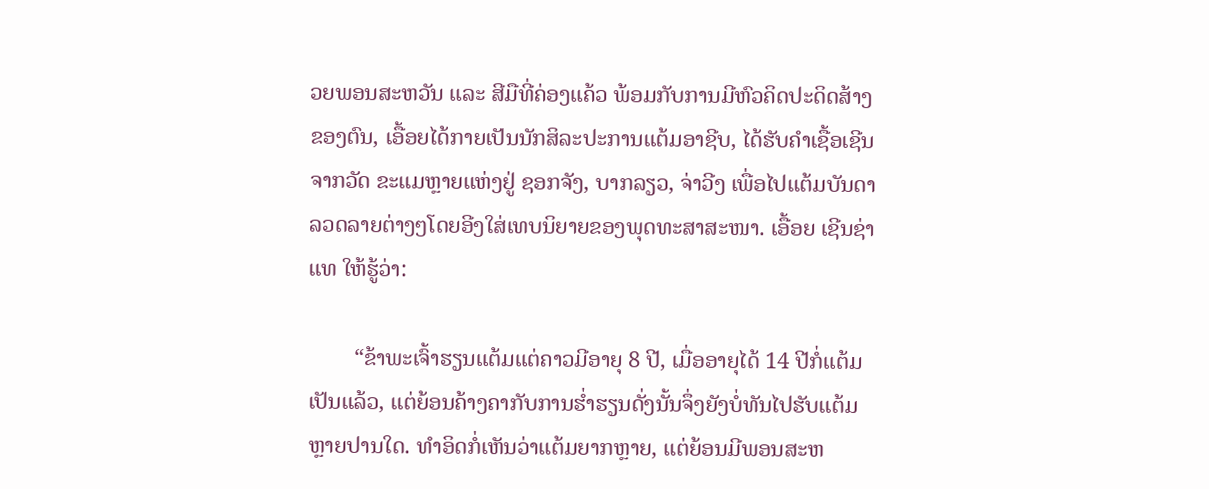ວຍພອນສະຫວັນ ແລະ ສີມືທີ່ຄ່ອງແຄ້ວ ພ້ອມກັບການມີຫົວຄິດປະດິດສ້າງຂອງຕົນ, ເອື້ອຍໄດ້ກາຍເປັນນັກສິລະປະການແຕ້ມອາຊີບ, ໄດ້ຮັບຄຳເຊື້ອເຊີນຈາກວັດ ຂະແມຫຼາຍແຫ່ງຢູ່ ຊອກຈັງ, ບາກລຽວ, ຈ່າວີງ ເພື່ອໄປແຕ້ມບັນດາລວດລາຍຕ່າງໆໂດຍອີງໃສ່ເທບນິຍາຍຂອງພຸດທະສາສະໜາ. ເອື້ອຍ ເຊີນຊ່າແທ ໃຫ້ຮູ້ວ່າ:

        “ຂ້າພະເຈົ້າຮຽນແຕ້ມແຕ່ຄາວມີອາຍຸ 8 ປີ, ເມື່ອອາຍຸໄດ້ 14 ປີກໍ່ແຕ້ມເປັນແລ້ວ, ແຕ່ຍ້ອນຄ້າງຄາກັບການຮ່ຳຮຽນດັ່ງນັ້ນຈຶ່ງຍັງບໍ່ທັນໄປຮັບແຕ້ມຫຼາຍປານໃດ. ທຳອິດກໍ່ເຫັນວ່າແຕ້ມຍາກຫຼາຍ, ແຕ່ຍ້ອນມີພອນສະຫ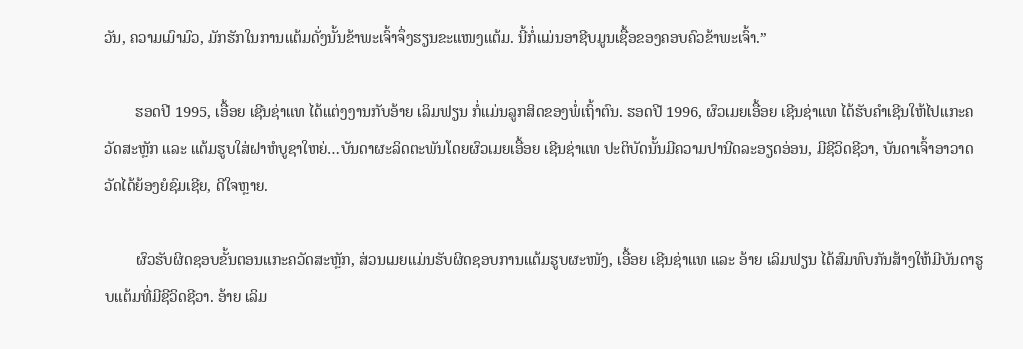ວັນ, ຄວາມເມົາມົວ, ມັກຮັກໃນການແຕ້ມດັ່ງນັ້ນຂ້າພະເຈົ້າຈຶ່ງຮຽນຂະແໜງແຕ້ມ. ນີ້ກໍ່ແມ່ນອາຊີບມູນເຊື້ອຂອງຄອບຄົວຂ້າພະເຈົ້າ.”

        ຮອດປີ 1995, ເອື້ອຍ ເຊີນຊ່າແທ ໄດ້ແຕ່ງງານກັບອ້າຍ ເລິມຟຽນ ກໍ່ແມ່ນລູກສິດຂອງພໍ່ເຖົ້າຕົນ. ຮອດປີ 1996, ຜົວເມຍເອື້ອຍ ເຊີນຊ່າແທ ໄດ້ຮັບຄຳເຊີນໃຫ້ໄປແກະຄວັດສະຫຼັກ ແລະ ແຕ້ມຮູບໃສ່ຝາຫໍບູຊາໃຫຍ່…ບັນດາຜະລິດຕະພັນໂດຍຜົວເມຍເອື້ອຍ ເຊີນຊ່າແທ ປະຕິບັດນັ້ນມີຄວາມປານີດລະອຽດອ່ອນ, ມີຊີວິດຊີວາ, ບັນດາເຈົ້າອາວາດວັດໄດ້ຍ້ອງຍໍຊົມເຊີຍ, ດີໃຈຫຼາຍ.

        ຜົວຮັບຜິດຊອບຂັ້ນຕອນແກະຄວັດສະຫຼັກ, ສ່ວນເມຍແມ່ນຮັບຜິດຊອບການແຕ້ມຮູບຜະໜັງ, ເອື້ອຍ ເຊີນຊ່າແທ ແລະ ອ້າຍ ເລິມຟຽນ ໄດ້ສົມທົບກັນສ້າງໃຫ້ມີບັນດາຮູບແຕ້ມທີ່ມີຊີວິດຊີວາ. ອ້າຍ ເລິມ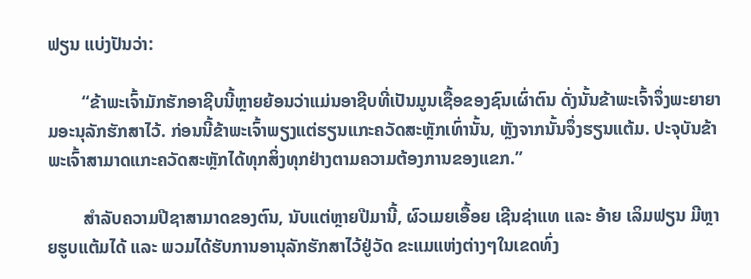ຟຽນ ແບ່ງປັນວ່າ:

        “ຂ້າພະເຈົ້າມັກຮັກອາຊີບນີ້ຫຼາຍຍ້ອນວ່າແມ່ນອາຊີບທີ່ເປັນມູນເຊື້ອຂອງຊົນເຜົ່າຕົນ ດັ່ງນັ້ນຂ້າພະເຈົ້າຈຶ່ງພະຍາຍາມອະນຸລັກຮັກສາໄວ້. ກ່ອນນີ້ຂ້າພະເຈົ້າພຽງແຕ່ຮຽນແກະຄວັດສະຫຼັກເທົ່ານັ້ນ, ຫຼັງຈາກນັ້ນຈຶ່ງຮຽນແຕ້ມ. ປະຈຸບັນຂ້າພະເຈົ້າສາມາດແກະຄວັດສະຫຼັກໄດ້ທຸກສິ່ງທຸກຢ່າງຕາມຄວາມຕ້ອງການຂອງແຂກ.”

        ສຳລັບຄວາມປີຊາສາມາດຂອງຕົນ, ນັບແຕ່ຫຼາຍປີມານີ້, ຜົວເມຍເອື້ອຍ ເຊີນຊ່າແທ ແລະ ອ້າຍ ເລິມຟຽນ ມີຫຼາຍຮູບແຕ້ມໄດ້ ແລະ ພວມໄດ້ຮັບການອານຸລັກຮັກສາໄວ້ຢູ່ວັດ ຂະແມແຫ່ງຕ່າງໆໃນເຂດທົ່ງ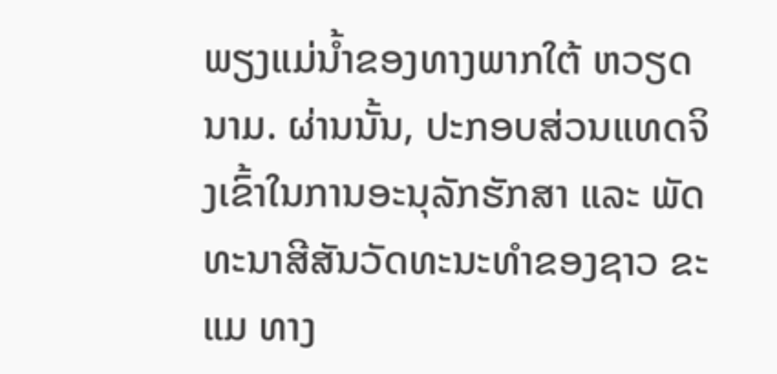ພຽງແມ່ນ້ຳຂອງທາງພາກໃຕ້ ຫວຽດນາມ. ຜ່ານນັ້ນ, ປະກອບສ່ວນແທດຈິງເຂົ້າໃນການອະນຸລັກຮັກສາ ແລະ ພັດທະນາສີສັນວັດທະນະທຳຂອງຊາວ ຂະແມ ທາງ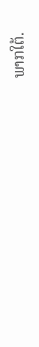ພາກໃຕ້.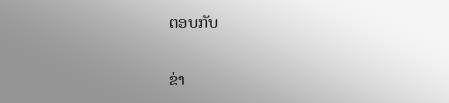ຕອບກັບ

ຂ່າ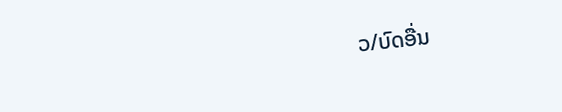ວ/ບົດອື່ນ